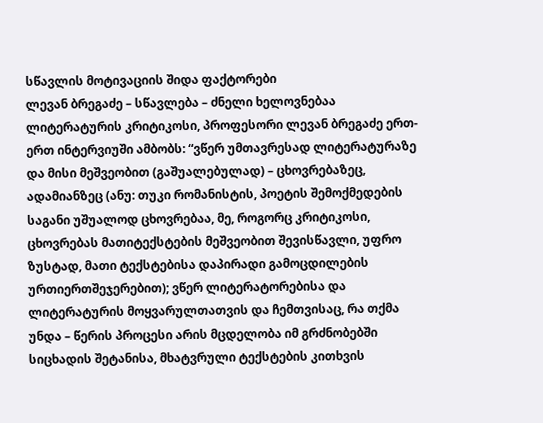სწავლის მოტივაციის შიდა ფაქტორები
ლევან ბრეგაძე – სწავლება – ძნელი ხელოვნებაა
ლიტერატურის კრიტიკოსი, პროფესორი ლევან ბრეგაძე ერთ-ერთ ინტერვიუში ამბობს: “ვწერ უმთავრესად ლიტერატურაზე და მისი მეშვეობით (გაშუალებულად) – ცხოვრებაზეც, ადამიანზეც (ანუ: თუკი რომანისტის, პოეტის შემოქმედების საგანი უშუალოდ ცხოვრებაა, მე, როგორც კრიტიკოსი, ცხოვრებას მათიტექსტების მეშვეობით შევისწავლი, უფრო ზუსტად, მათი ტექსტებისა დაპირადი გამოცდილების ურთიერთშეჯერებით); ვწერ ლიტერატორებისა და ლიტერატურის მოყვარულთათვის და ჩემთვისაც, რა თქმა უნდა – წერის პროცესი არის მცდელობა იმ გრძნობებში სიცხადის შეტანისა, მხატვრული ტექსტების კითხვის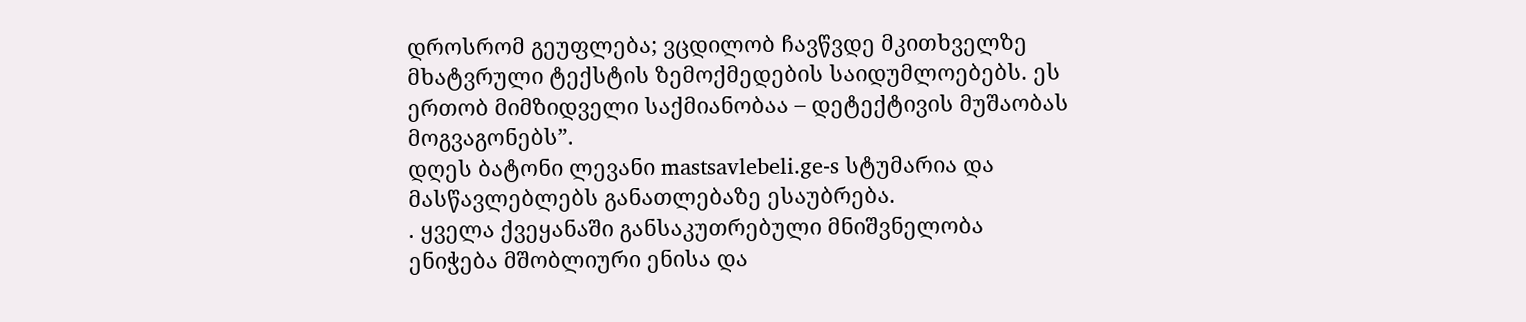დროსრომ გეუფლება; ვცდილობ ჩავწვდე მკითხველზე მხატვრული ტექსტის ზემოქმედების საიდუმლოებებს. ეს ერთობ მიმზიდველი საქმიანობაა – დეტექტივის მუშაობას მოგვაგონებს”.
დღეს ბატონი ლევანი mastsavlebeli.ge-s სტუმარია და მასწავლებლებს განათლებაზე ესაუბრება.
. ყველა ქვეყანაში განსაკუთრებული მნიშვნელობა ენიჭება მშობლიური ენისა და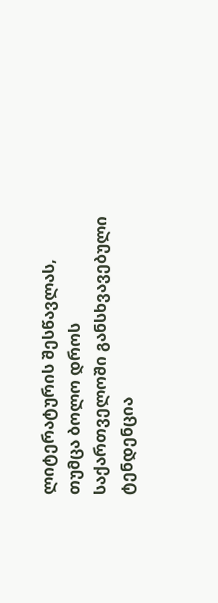ლიტერატურის შესწავლას, თუმცა ბოლო დროს საქართველოში განსხვავებული ტენდენცია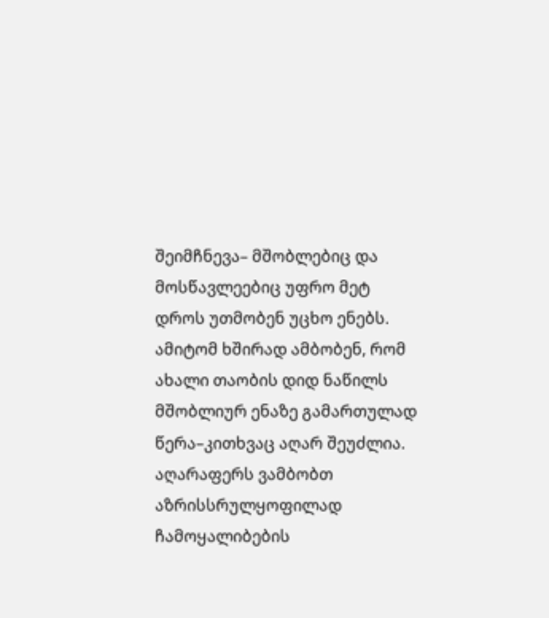შეიმჩნევა– მშობლებიც და მოსწავლეებიც უფრო მეტ დროს უთმობენ უცხო ენებს. ამიტომ ხშირად ამბობენ, რომ ახალი თაობის დიდ ნაწილს მშობლიურ ენაზე გამართულად წერა–კითხვაც აღარ შეუძლია. აღარაფერს ვამბობთ აზრისსრულყოფილად ჩამოყალიბების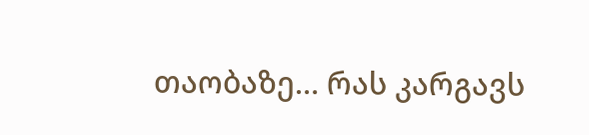თაობაზე… რას კარგავს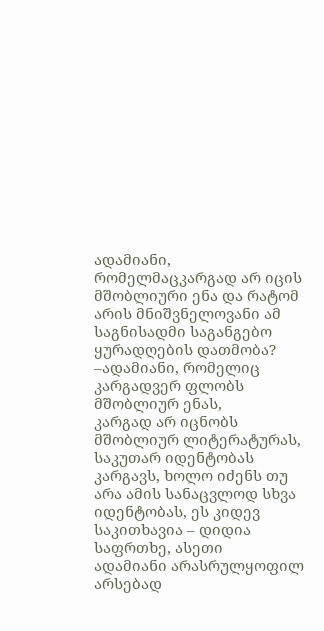ადამიანი, რომელმაცკარგად არ იცის მშობლიური ენა და რატომ არის მნიშვნელოვანი ამ საგნისადმი საგანგებო ყურადღების დათმობა?
–ადამიანი, რომელიც კარგადვერ ფლობს მშობლიურ ენას,
კარგად არ იცნობს მშობლიურ ლიტერატურას, საკუთარ იდენტობას კარგავს, ხოლო იძენს თუ
არა ამის სანაცვლოდ სხვა იდენტობას, ეს კიდევ საკითხავია – დიდია საფრთხე, ასეთი
ადამიანი არასრულყოფილ არსებად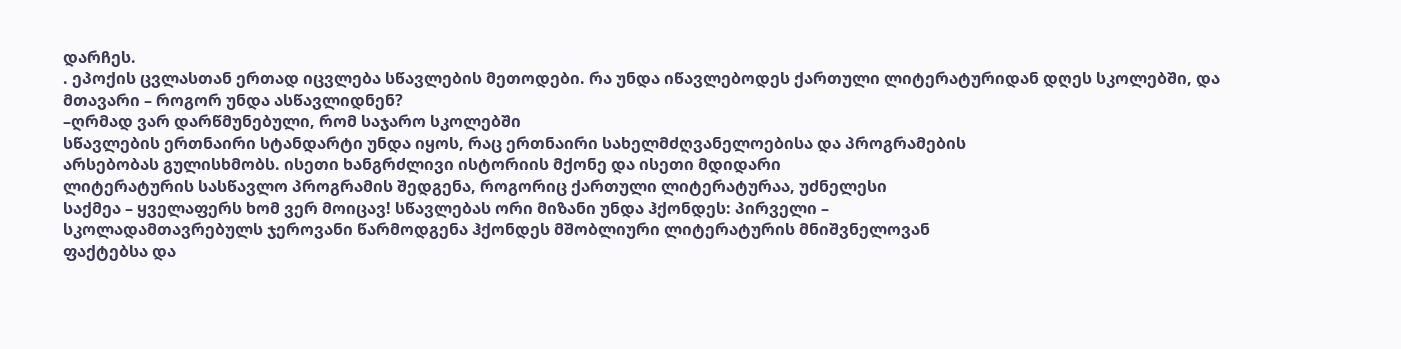დარჩეს.
. ეპოქის ცვლასთან ერთად იცვლება სწავლების მეთოდები. რა უნდა იწავლებოდეს ქართული ლიტერატურიდან დღეს სკოლებში, და მთავარი – როგორ უნდა ასწავლიდნენ?
–ღრმად ვარ დარწმუნებული, რომ საჯარო სკოლებში
სწავლების ერთნაირი სტანდარტი უნდა იყოს, რაც ერთნაირი სახელმძღვანელოებისა და პროგრამების
არსებობას გულისხმობს. ისეთი ხანგრძლივი ისტორიის მქონე და ისეთი მდიდარი
ლიტერატურის სასწავლო პროგრამის შედგენა, როგორიც ქართული ლიტერატურაა, უძნელესი
საქმეა – ყველაფერს ხომ ვერ მოიცავ! სწავლებას ორი მიზანი უნდა ჰქონდეს: პირველი –
სკოლადამთავრებულს ჯეროვანი წარმოდგენა ჰქონდეს მშობლიური ლიტერატურის მნიშვნელოვან
ფაქტებსა და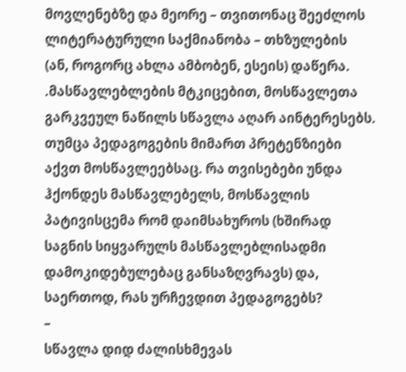მოვლენებზე და მეორე – თვითონაც შეეძლოს ლიტერატურული საქმიანობა – თხზულების
(ან, როგორც ახლა ამბობენ, ესეის) დაწერა.
.მასწავლებლების მტკიცებით, მოსწავლეთა გარკვეულ ნაწილს სწავლა აღარ აინტერესებს. თუმცა პედაგოგების მიმართ პრეტენზიები აქვთ მოსწავლეებსაც. რა თვისებები უნდა ჰქონდეს მასწავლებელს, მოსწავლის პატივისცემა რომ დაიმსახუროს (ხშირად საგნის სიყვარულს მასწავლებლისადმი დამოკიდებულებაც განსაზღვრავს) და, საერთოდ, რას ურჩევდით პედაგოგებს?
–
სწავლა დიდ ძალისხმევას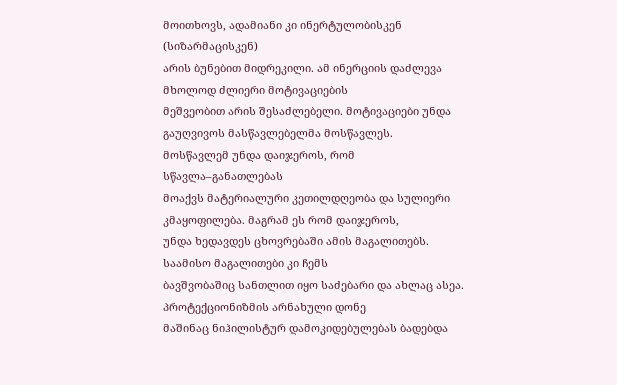მოითხოვს, ადამიანი კი ინერტულობისკენ (სიზარმაცისკენ)
არის ბუნებით მიდრეკილი. ამ ინერციის დაძლევა მხოლოდ ძლიერი მოტივაციების
მეშვეობით არის შესაძლებელი. მოტივაციები უნდა გაუღვივოს მასწავლებელმა მოსწავლეს.
მოსწავლემ უნდა დაიჯეროს, რომ სწავლა–განათლებას
მოაქვს მატერიალური კეთილდღეობა და სულიერი კმაყოფილება. მაგრამ ეს რომ დაიჯეროს,
უნდა ხედავდეს ცხოვრებაში ამის მაგალითებს. საამისო მაგალითები კი ჩემს
ბავშვობაშიც სანთლით იყო საძებარი და ახლაც ასეა. პროტექციონიზმის არნახული დონე
მაშინაც ნიჰილისტურ დამოკიდებულებას ბადებდა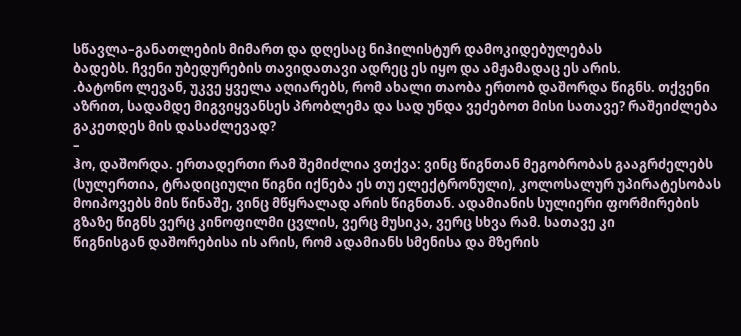სწავლა–განათლების მიმართ და დღესაც ნიჰილისტურ დამოკიდებულებას
ბადებს. ჩვენი უბედურების თავიდათავი ადრეც ეს იყო და ამჟამადაც ეს არის.
.ბატონო ლევან, უკვე ყველა აღიარებს, რომ ახალი თაობა ერთობ დაშორდა წიგნს. თქვენი აზრით, სადამდე მიგვიყვანსეს პრობლემა და სად უნდა ვეძებოთ მისი სათავე? რაშეიძლება გაკეთდეს მის დასაძლევად?
–
ჰო, დაშორდა. ერთადერთი რამ შემიძლია ვთქვა: ვინც წიგნთან მეგობრობას გააგრძელებს
(სულერთია, ტრადიციული წიგნი იქნება ეს თუ ელექტრონული), კოლოსალურ უპირატესობას
მოიპოვებს მის წინაშე, ვინც მწყრალად არის წიგნთან. ადამიანის სულიერი ფორმირების
გზაზე წიგნს ვერც კინოფილმი ცვლის, ვერც მუსიკა, ვერც სხვა რამ. სათავე კი
წიგნისგან დაშორებისა ის არის, რომ ადამიანს სმენისა და მზერის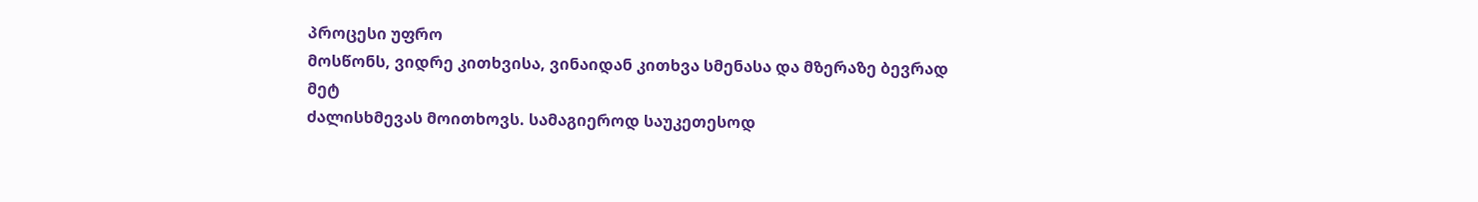პროცესი უფრო
მოსწონს, ვიდრე კითხვისა, ვინაიდან კითხვა სმენასა და მზერაზე ბევრად მეტ
ძალისხმევას მოითხოვს. სამაგიეროდ საუკეთესოდ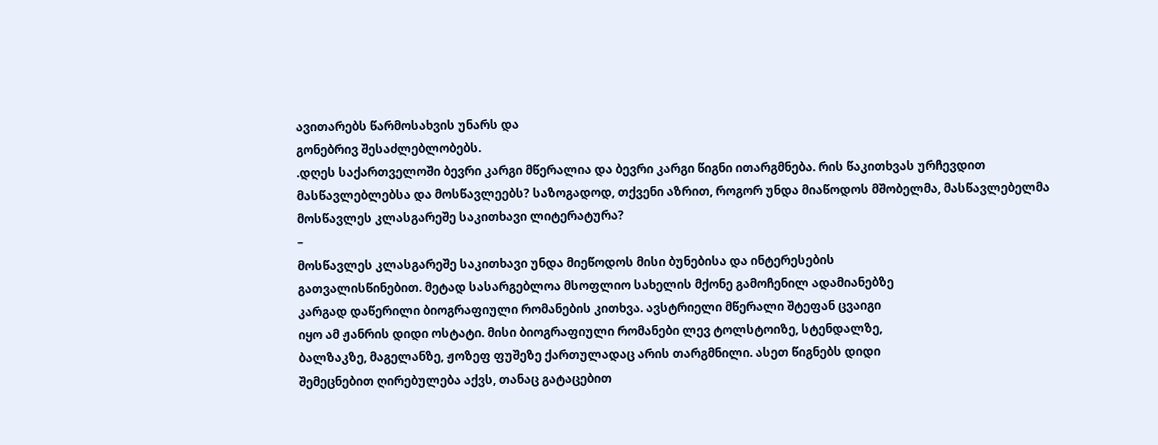ავითარებს წარმოსახვის უნარს და
გონებრივ შესაძლებლობებს.
.დღეს საქართველოში ბევრი კარგი მწერალია და ბევრი კარგი წიგნი ითარგმნება. რის წაკითხვას ურჩევდით მასწავლებლებსა და მოსწავლეებს? საზოგადოდ, თქვენი აზრით, როგორ უნდა მიაწოდოს მშობელმა, მასწავლებელმა მოსწავლეს კლასგარეშე საკითხავი ლიტერატურა?
–
მოსწავლეს კლასგარეშე საკითხავი უნდა მიეწოდოს მისი ბუნებისა და ინტერესების
გათვალისწინებით. მეტად სასარგებლოა მსოფლიო სახელის მქონე გამოჩენილ ადამიანებზე
კარგად დაწერილი ბიოგრაფიული რომანების კითხვა. ავსტრიელი მწერალი შტეფან ცვაიგი
იყო ამ ჟანრის დიდი ოსტატი. მისი ბიოგრაფიული რომანები ლევ ტოლსტოიზე, სტენდალზე,
ბალზაკზე, მაგელანზე, ჟოზეფ ფუშეზე ქართულადაც არის თარგმნილი. ასეთ წიგნებს დიდი
შემეცნებით ღირებულება აქვს, თანაც გატაცებით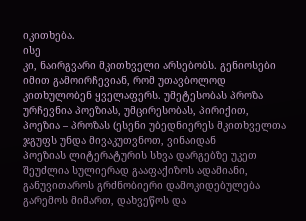იკითხება.
ისე
კი, ნაირგვარი მკითხველი არსებობს. გენიოსები იმით გამოირჩევიან, რომ უთავბოლოდ
კითხულობენ ყველაფერს. უმეტესობას პროზა ურჩევნია პოეზიას, უმცირესობას, პირიქით,
პოეზია – პროზას (ესენი უბედნიერეს მკითხველთა ჯგუფს უნდა მივაკუთვნოთ, ვინაიდან
პოეზიას ლიტერატურის სხვა დარგებზე უკეთ შეუძლია სულიერად გააფაქიზოს ადამიანი,
განუვითაროს გრძნობიერი დამოკიდებულება გარემოს მიმართ, დახვეწოს და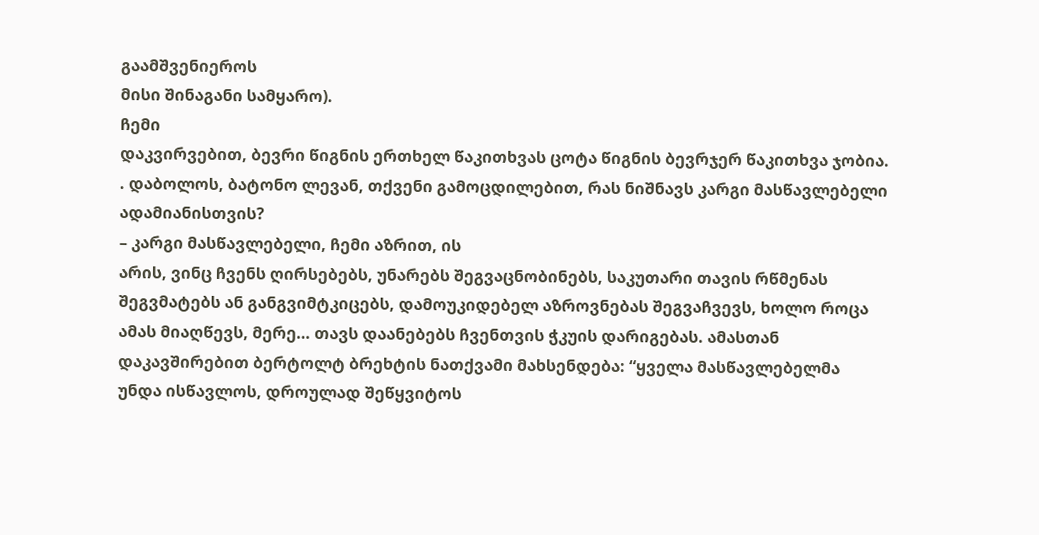გაამშვენიეროს
მისი შინაგანი სამყარო).
ჩემი
დაკვირვებით, ბევრი წიგნის ერთხელ წაკითხვას ცოტა წიგნის ბევრჯერ წაკითხვა ჯობია.
. დაბოლოს, ბატონო ლევან, თქვენი გამოცდილებით, რას ნიშნავს კარგი მასწავლებელი ადამიანისთვის?
– კარგი მასწავლებელი, ჩემი აზრით, ის
არის, ვინც ჩვენს ღირსებებს, უნარებს შეგვაცნობინებს, საკუთარი თავის რწმენას
შეგვმატებს ან განგვიმტკიცებს, დამოუკიდებელ აზროვნებას შეგვაჩვევს, ხოლო როცა
ამას მიაღწევს, მერე… თავს დაანებებს ჩვენთვის ჭკუის დარიგებას. ამასთან
დაკავშირებით ბერტოლტ ბრეხტის ნათქვამი მახსენდება: “ყველა მასწავლებელმა
უნდა ისწავლოს, დროულად შეწყვიტოს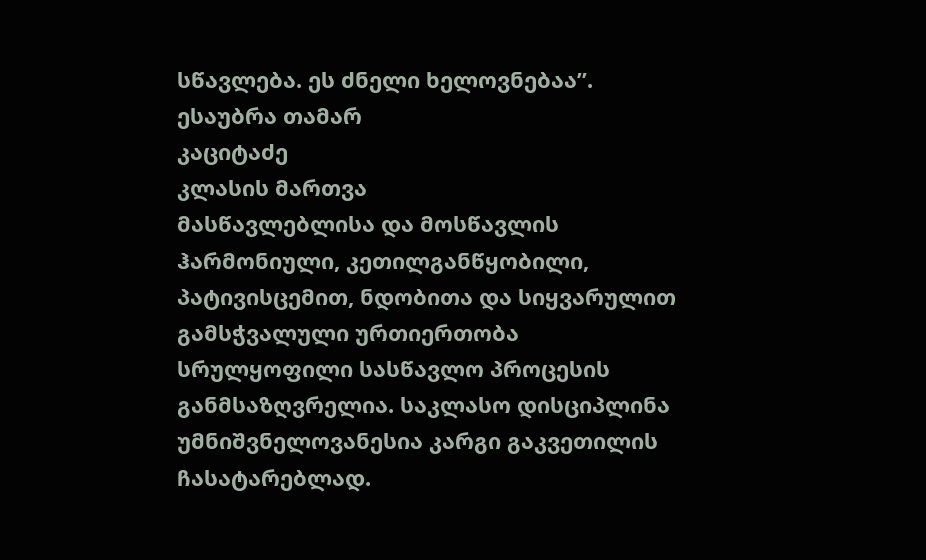სწავლება. ეს ძნელი ხელოვნებაა”.
ესაუბრა თამარ
კაციტაძე
კლასის მართვა
მასწავლებლისა და მოსწავლის
ჰარმონიული, კეთილგანწყობილი, პატივისცემით, ნდობითა და სიყვარულით გამსჭვალული ურთიერთობა
სრულყოფილი სასწავლო პროცესის განმსაზღვრელია. საკლასო დისციპლინა უმნიშვნელოვანესია კარგი გაკვეთილის ჩასატარებლად.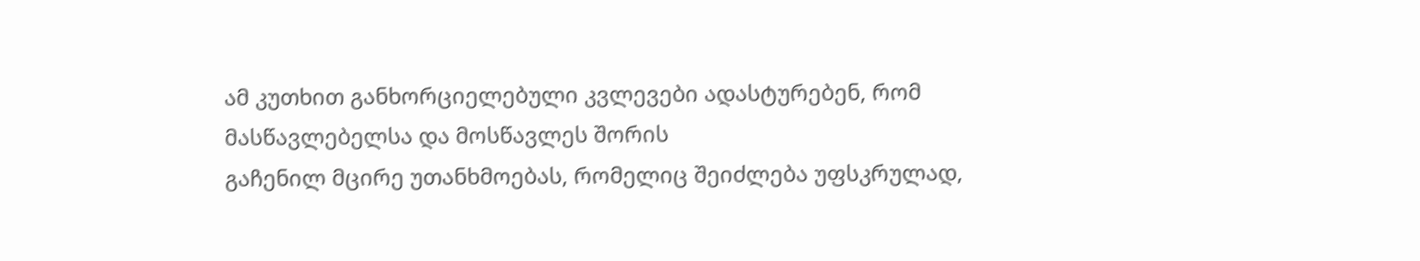ამ კუთხით განხორციელებული კვლევები ადასტურებენ, რომ მასწავლებელსა და მოსწავლეს შორის
გაჩენილ მცირე უთანხმოებას, რომელიც შეიძლება უფსკრულად,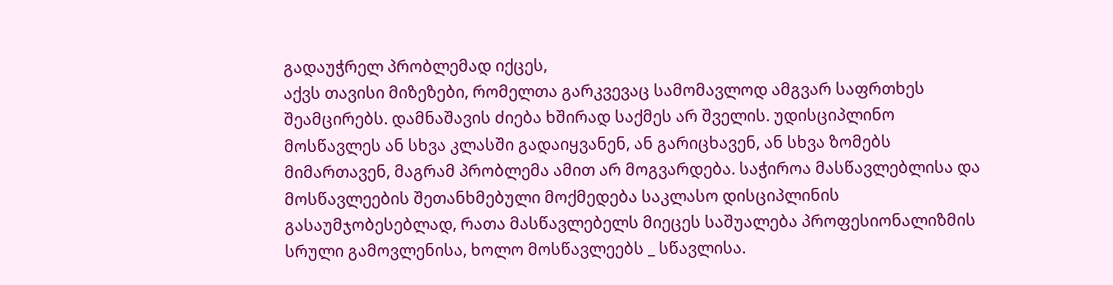გადაუჭრელ პრობლემად იქცეს,
აქვს თავისი მიზეზები, რომელთა გარკვევაც სამომავლოდ ამგვარ საფრთხეს შეამცირებს. დამნაშავის ძიება ხშირად საქმეს არ შველის. უდისციპლინო მოსწავლეს ან სხვა კლასში გადაიყვანენ, ან გარიცხავენ, ან სხვა ზომებს მიმართავენ, მაგრამ პრობლემა ამით არ მოგვარდება. საჭიროა მასწავლებლისა და მოსწავლეების შეთანხმებული მოქმედება საკლასო დისციპლინის გასაუმჯობესებლად, რათა მასწავლებელს მიეცეს საშუალება პროფესიონალიზმის სრული გამოვლენისა, ხოლო მოსწავლეებს _ სწავლისა.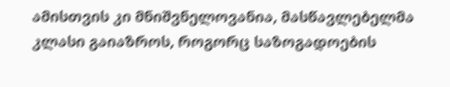ამისთვის კი მნიშვნელოვანია, მასწავლებელმა კლასი გაიაზროს, როგორც საზოგადოების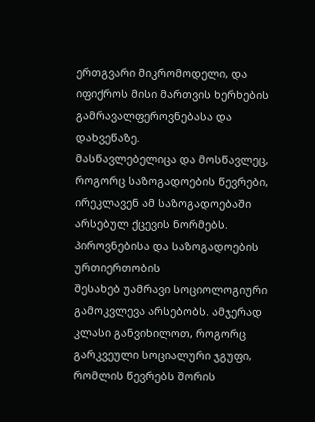ერთგვარი მიკრომოდელი, და იფიქროს მისი მართვის ხერხების
გამრავალფეროვნებასა და დახვეწაზე.
მასწავლებელიცა და მოსწავლეც, როგორც საზოგადოების წევრები,
ირეკლავენ ამ საზოგადოებაში არსებულ ქცევის ნორმებს. პიროვნებისა და საზოგადოების ურთიერთობის
შესახებ უამრავი სოციოლოგიური გამოკვლევა არსებობს. ამჯერად კლასი განვიხილოთ, როგორც
გარკვეული სოციალური ჯგუფი, რომლის წევრებს შორის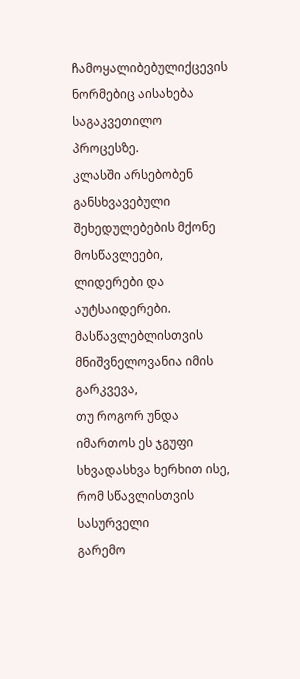ჩამოყალიბებულიქცევის ნორმებიც აისახება
საგაკვეთილო პროცესზე.
კლასში არსებობენ განსხვავებული შეხედულებების მქონე
მოსწავლეები, ლიდერები და აუტსაიდერები. მასწავლებლისთვის მნიშვნელოვანია იმის გარკვევა,
თუ როგორ უნდა იმართოს ეს ჯგუფი სხვადასხვა ხერხით ისე, რომ სწავლისთვის სასურველი
გარემო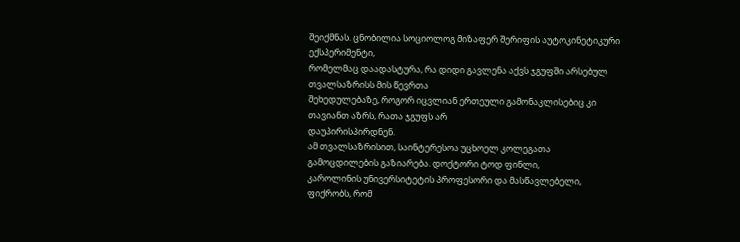შეიქმნას. ცნობილია სოციოლოგ მიზაფერ შერიფის აუტოკინეტიკური ექსპერიმენტი,
რომელმაც დაადასტურა, რა დიდი გავლენა აქვს ჯგუფში არსებულ თვალსაზრისს მის წევრთა
შეხედულებაზე, როგორ იცვლიან ერთეული გამონაკლისებიც კი თავიანთ აზრს, რათა ჯგუფს არ
დაუპირისპირდნენ.
ამ თვალსაზრისით, საინტერესოა უცხოელ კოლეგათა გამოცდილების გაზიარება. დოქტორი ტოდ ფინლი,
კაროლინის უნივერსიტეტის პროფესორი და მასწავლებელი, ფიქრობს, რომ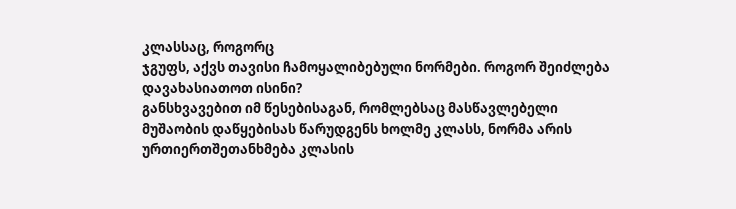კლასსაც, როგორც
ჯგუფს, აქვს თავისი ჩამოყალიბებული ნორმები. როგორ შეიძლება დავახასიათოთ ისინი?
განსხვავებით იმ წესებისაგან, რომლებსაც მასწავლებელი
მუშაობის დაწყებისას წარუდგენს ხოლმე კლასს, ნორმა არის ურთიერთშეთანხმება კლასის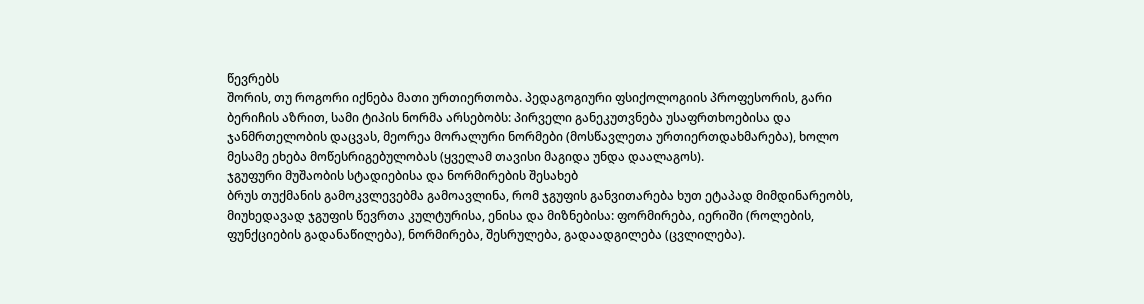წევრებს
შორის, თუ როგორი იქნება მათი ურთიერთობა. პედაგოგიური ფსიქოლოგიის პროფესორის, გარი
ბერიჩის აზრით, სამი ტიპის ნორმა არსებობს: პირველი განეკუთვნება უსაფრთხოებისა და
ჯანმრთელობის დაცვას, მეორეა მორალური ნორმები (მოსწავლეთა ურთიერთდახმარება), ხოლო
მესამე ეხება მოწესრიგებულობას (ყველამ თავისი მაგიდა უნდა დაალაგოს).
ჯგუფური მუშაობის სტადიებისა და ნორმირების შესახებ
ბრუს თუქმანის გამოკვლევებმა გამოავლინა, რომ ჯგუფის განვითარება ხუთ ეტაპად მიმდინარეობს,
მიუხედავად ჯგუფის წევრთა კულტურისა, ენისა და მიზნებისა: ფორმირება, იერიში (როლების,
ფუნქციების გადანაწილება), ნორმირება, შესრულება, გადაადგილება (ცვლილება).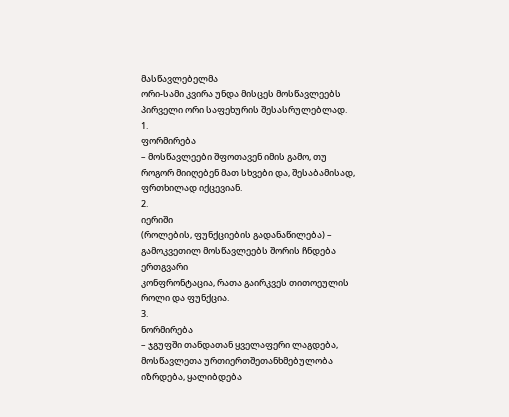მასწავლებელმა
ორი-სამი კვირა უნდა მისცეს მოსწავლეებს პირველი ორი საფეხურის შესასრულებლად.
1.
ფორმირება
– მოსწავლეები შფოთავენ იმის გამო, თუ როგორ მიიღებენ მათ სხვები და, შესაბამისად, ფრთხილად იქცევიან.
2.
იერიში
(როლების, ფუნქციების გადანაწილება) – გამოკვეთილ მოსწავლეებს შორის ჩნდება ერთგვარი
კონფრონტაცია, რათა გაირკვეს თითოეულის როლი და ფუნქცია.
3.
ნორმირება
– ჯგუფში თანდათან ყველაფერი ლაგდება, მოსწავლეთა ურთიერთშეთანხმებულობა იზრდება, ყალიბდება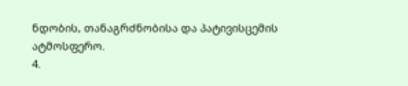ნდობის, თანაგრძნობისა და პატივისცემის ატმოსფერო.
4.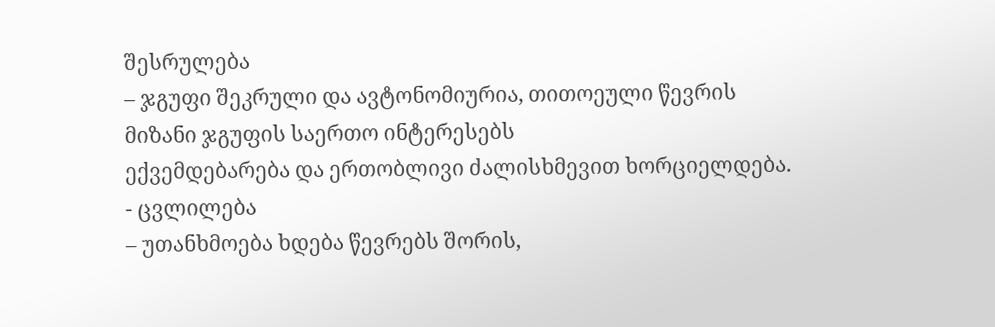შესრულება
– ჯგუფი შეკრული და ავტონომიურია, თითოეული წევრის მიზანი ჯგუფის საერთო ინტერესებს
ექვემდებარება და ერთობლივი ძალისხმევით ხორციელდება.
- ცვლილება
– უთანხმოება ხდება წევრებს შორის,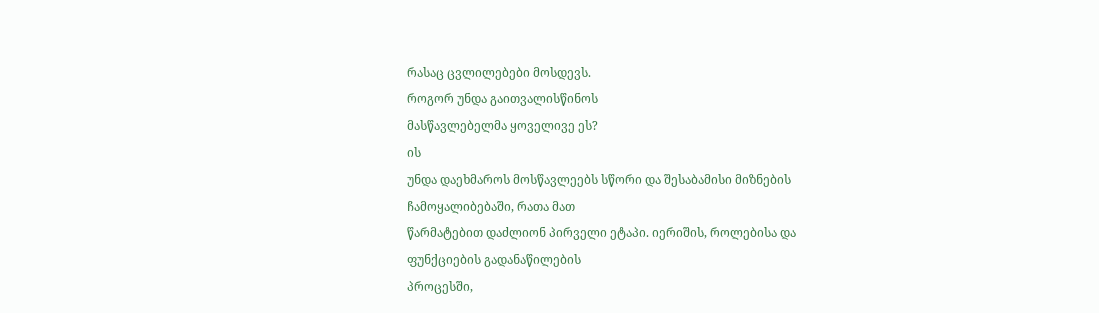რასაც ცვლილებები მოსდევს.
როგორ უნდა გაითვალისწინოს
მასწავლებელმა ყოველივე ეს?
ის
უნდა დაეხმაროს მოსწავლეებს სწორი და შესაბამისი მიზნების ჩამოყალიბებაში, რათა მათ
წარმატებით დაძლიონ პირველი ეტაპი. იერიშის, როლებისა და ფუნქციების გადანაწილების
პროცესში,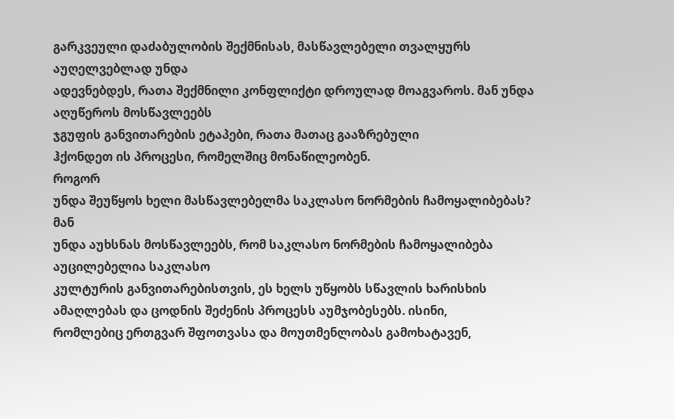გარკვეული დაძაბულობის შექმნისას, მასწავლებელი თვალყურს აუღელვებლად უნდა
ადევნებდეს, რათა შექმნილი კონფლიქტი დროულად მოაგვაროს. მან უნდა აღუწეროს მოსწავლეებს
ჯგუფის განვითარების ეტაპები, რათა მათაც გააზრებული
ჰქონდეთ ის პროცესი, რომელშიც მონაწილეობენ.
როგორ
უნდა შეუწყოს ხელი მასწავლებელმა საკლასო ნორმების ჩამოყალიბებას?
მან
უნდა აუხსნას მოსწავლეებს, რომ საკლასო ნორმების ჩამოყალიბება აუცილებელია საკლასო
კულტურის განვითარებისთვის, ეს ხელს უწყობს სწავლის ხარისხის ამაღლებას და ცოდნის შეძენის პროცესს აუმჯობესებს. ისინი,
რომლებიც ერთგვარ შფოთვასა და მოუთმენლობას გამოხატავენ,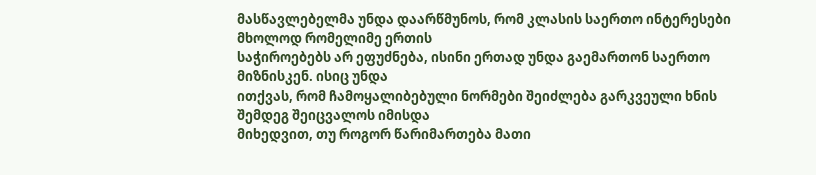მასწავლებელმა უნდა დაარწმუნოს, რომ კლასის საერთო ინტერესები მხოლოდ რომელიმე ერთის
საჭიროებებს არ ეფუძნება, ისინი ერთად უნდა გაემართონ საერთო მიზნისკენ. ისიც უნდა
ითქვას, რომ ჩამოყალიბებული ნორმები შეიძლება გარკვეული ხნის შემდეგ შეიცვალოს იმისდა
მიხედვით, თუ როგორ წარიმართება მათი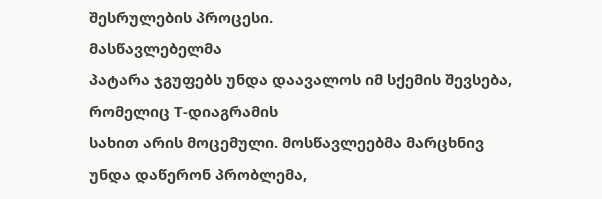შესრულების პროცესი.
მასწავლებელმა
პატარა ჯგუფებს უნდა დაავალოს იმ სქემის შევსება, რომელიც T-დიაგრამის
სახით არის მოცემული. მოსწავლეებმა მარცხნივ უნდა დაწერონ პრობლემა,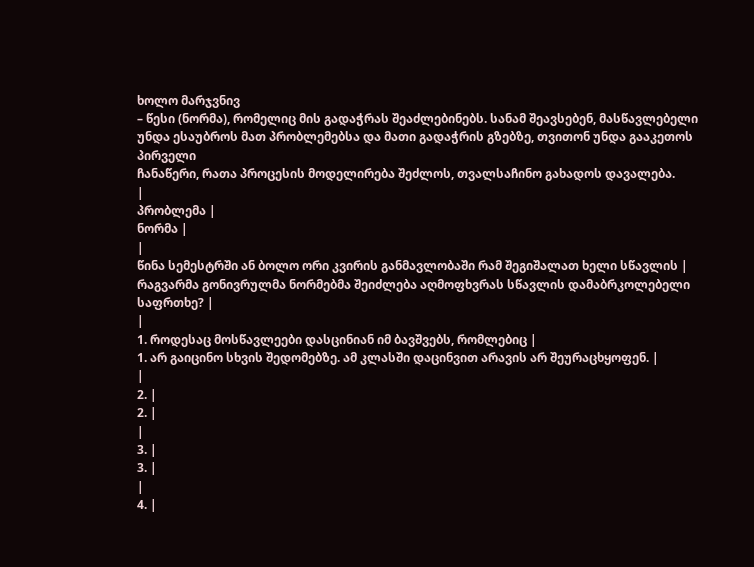ხოლო მარჯვნივ
– წესი (ნორმა), რომელიც მის გადაჭრას შეაძლებინებს. სანამ შეავსებენ, მასწავლებელი
უნდა ესაუბროს მათ პრობლემებსა და მათი გადაჭრის გზებზე, თვითონ უნდა გააკეთოს პირველი
ჩანაწერი, რათა პროცესის მოდელირება შეძლოს, თვალსაჩინო გახადოს დავალება.
|
პრობლემა |
ნორმა |
|
წინა სემესტრში ან ბოლო ორი კვირის განმავლობაში რამ შეგიშალათ ხელი სწავლის |
რაგვარმა გონივრულმა ნორმებმა შეიძლება აღმოფხვრას სწავლის დამაბრკოლებელი საფრთხე? |
|
1. როდესაც მოსწავლეები დასცინიან იმ ბავშვებს, რომლებიც |
1. არ გაიცინო სხვის შედომებზე. ამ კლასში დაცინვით არავის არ შეურაცხყოფენ. |
|
2. |
2. |
|
3. |
3. |
|
4. |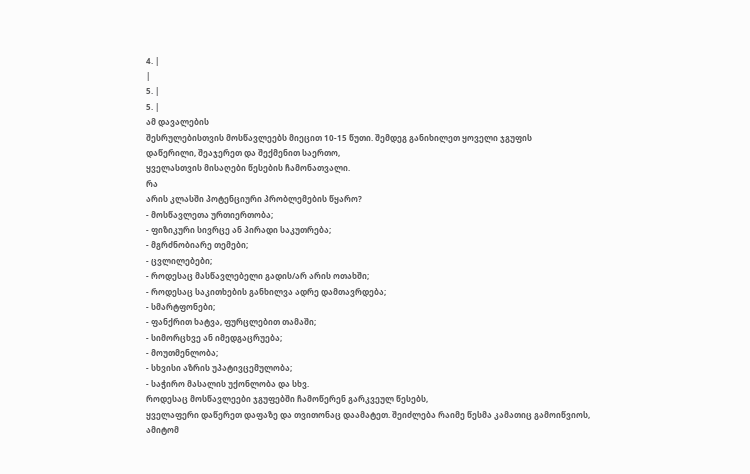4. |
|
5. |
5. |
ამ დავალების
შესრულებისთვის მოსწავლეებს მიეცით 10-15 წუთი. შემდეგ განიხილეთ ყოველი ჯგუფის
დაწერილი, შეაჯერეთ და შექმენით საერთო,
ყველასთვის მისაღები წესების ჩამონათვალი.
რა
არის კლასში პოტენციური პრობლემების წყარო?
- მოსწავლეთა ურთიერთობა;
- ფიზიკური სივრცე ან პირადი საკუთრება;
- მგრძნობიარე თემები;
- ცვლილებები;
- როდესაც მასწავლებელი გადის/არ არის ოთახში;
- როდესაც საკითხების განხილვა ადრე დამთავრდება;
- სმარტფონები;
- ფანქრით ხატვა, ფურცლებით თამაში;
- სიმორცხვე ან იმედგაცრუება;
- მოუთმენლობა;
- სხვისი აზრის უპატივცემულობა;
- საჭირო მასალის უქონლობა და სხვ.
როდესაც მოსწავლეები ჯგუფებში ჩამოწერენ გარკვეულ წესებს,
ყველაფერი დაწერეთ დაფაზე და თვითონაც დაამატეთ. შეიძლება რაიმე წესმა კამათიც გამოიწვიოს,
ამიტომ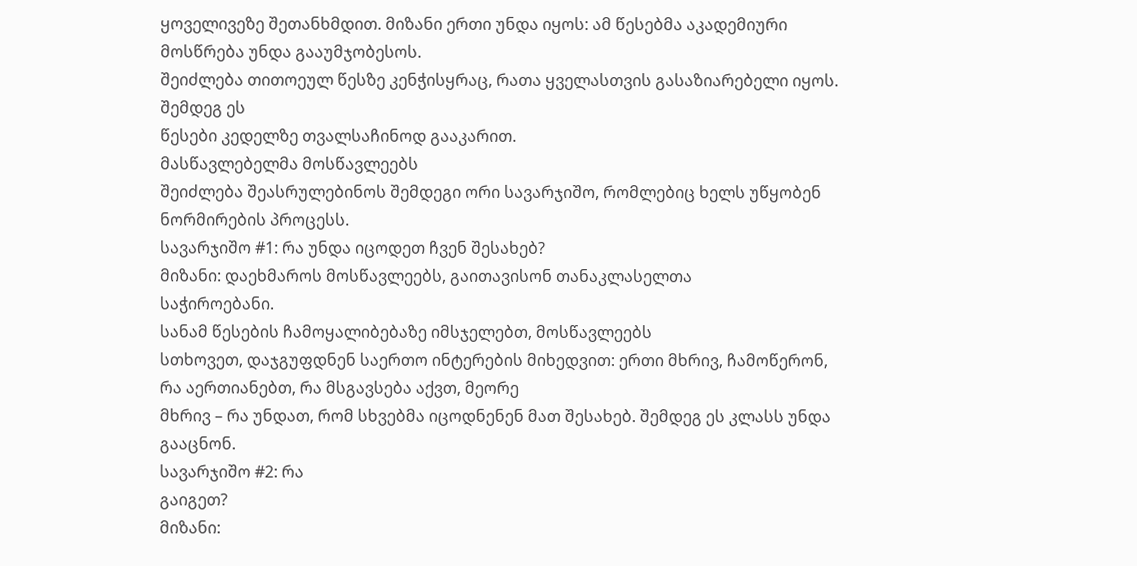ყოველივეზე შეთანხმდით. მიზანი ერთი უნდა იყოს: ამ წესებმა აკადემიური მოსწრება უნდა გააუმჯობესოს.
შეიძლება თითოეულ წესზე კენჭისყრაც, რათა ყველასთვის გასაზიარებელი იყოს. შემდეგ ეს
წესები კედელზე თვალსაჩინოდ გააკარით.
მასწავლებელმა მოსწავლეებს
შეიძლება შეასრულებინოს შემდეგი ორი სავარჯიშო, რომლებიც ხელს უწყობენ ნორმირების პროცესს.
სავარჯიშო #1: რა უნდა იცოდეთ ჩვენ შესახებ?
მიზანი: დაეხმაროს მოსწავლეებს, გაითავისონ თანაკლასელთა
საჭიროებანი.
სანამ წესების ჩამოყალიბებაზე იმსჯელებთ, მოსწავლეებს
სთხოვეთ, დაჯგუფდნენ საერთო ინტერების მიხედვით: ერთი მხრივ, ჩამოწერონ, რა აერთიანებთ, რა მსგავსება აქვთ, მეორე
მხრივ – რა უნდათ, რომ სხვებმა იცოდნენენ მათ შესახებ. შემდეგ ეს კლასს უნდა გააცნონ.
სავარჯიშო #2: რა
გაიგეთ?
მიზანი: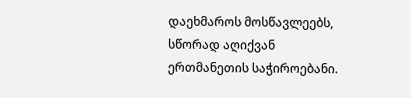დაეხმაროს მოსწავლეებს, სწორად აღიქვან
ერთმანეთის საჭიროებანი.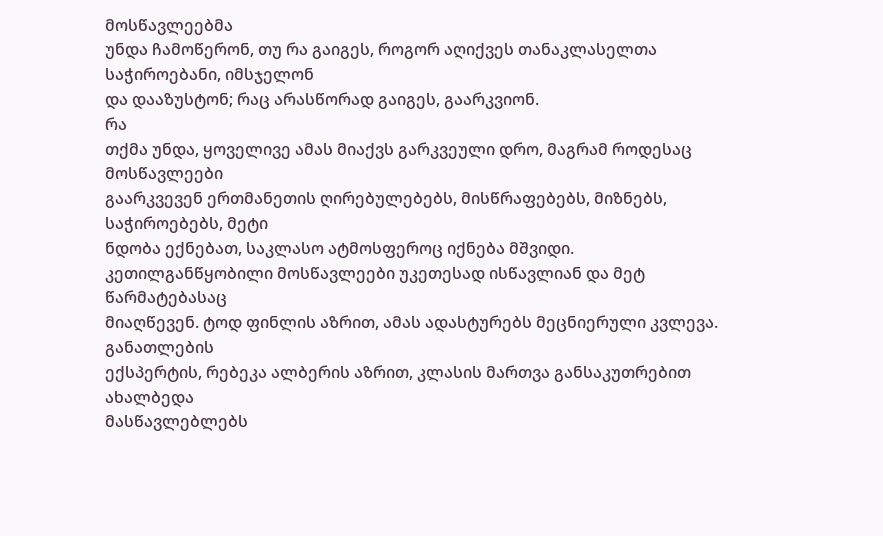მოსწავლეებმა
უნდა ჩამოწერონ, თუ რა გაიგეს, როგორ აღიქვეს თანაკლასელთა საჭიროებანი, იმსჯელონ
და დააზუსტონ; რაც არასწორად გაიგეს, გაარკვიონ.
რა
თქმა უნდა, ყოველივე ამას მიაქვს გარკვეული დრო, მაგრამ როდესაც მოსწავლეები
გაარკვევენ ერთმანეთის ღირებულებებს, მისწრაფებებს, მიზნებს, საჭიროებებს, მეტი
ნდობა ექნებათ, საკლასო ატმოსფეროც იქნება მშვიდი. კეთილგანწყობილი მოსწავლეები უკეთესად ისწავლიან და მეტ წარმატებასაც
მიაღწევენ. ტოდ ფინლის აზრით, ამას ადასტურებს მეცნიერული კვლევა.
განათლების
ექსპერტის, რებეკა ალბერის აზრით, კლასის მართვა განსაკუთრებით ახალბედა
მასწავლებლებს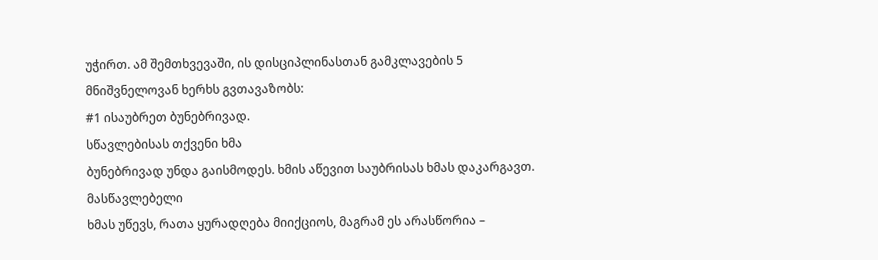უჭირთ. ამ შემთხვევაში, ის დისციპლინასთან გამკლავების 5 მნიშვნელოვან ხერხს გვთავაზობს:
#1 ისაუბრეთ ბუნებრივად.
სწავლებისას თქვენი ხმა
ბუნებრივად უნდა გაისმოდეს. ხმის აწევით საუბრისას ხმას დაკარგავთ. მასწავლებელი
ხმას უწევს, რათა ყურადღება მიიქციოს, მაგრამ ეს არასწორია –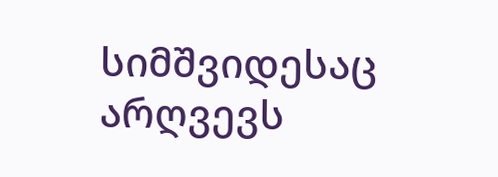სიმშვიდესაც არღვევს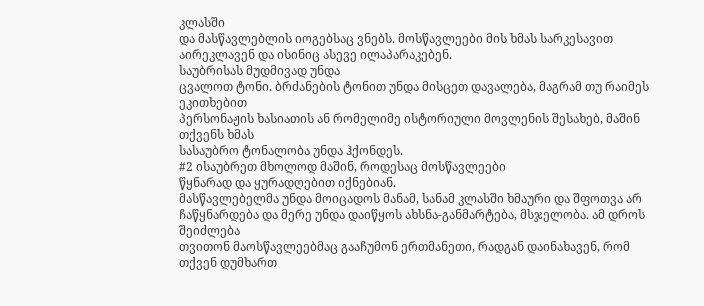კლასში
და მასწავლებლის იოგებსაც ვნებს. მოსწავლეები მის ხმას სარკესავით აირეკლავენ და ისინიც ასევე ილაპარაკებენ.
საუბრისას მუდმივად უნდა
ცვალოთ ტონი. ბრძანების ტონით უნდა მისცეთ დავალება, მაგრამ თუ რაიმეს ეკითხებით
პერსონაჟის ხასიათის ან რომელიმე ისტორიული მოვლენის შესახებ, მაშინ თქვენს ხმას
სასაუბრო ტონალობა უნდა ჰქონდეს.
#2 ისაუბრეთ მხოლოდ მაშინ, როდესაც მოსწავლეები
წყნარად და ყურადღებით იქნებიან.
მასწავლებელმა უნდა მოიცადოს მანამ, სანამ კლასში ხმაური და შფოთვა არ
ჩაწყნარდება და მერე უნდა დაიწყოს ახსნა-განმარტება, მსჯელობა. ამ დროს შეიძლება
თვითონ მაოსწავლეებმაც გააჩუმონ ერთმანეთი, რადგან დაინახავენ, რომ თქვენ დუმხართ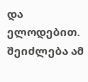და ელოდებით. შეიძლება ამ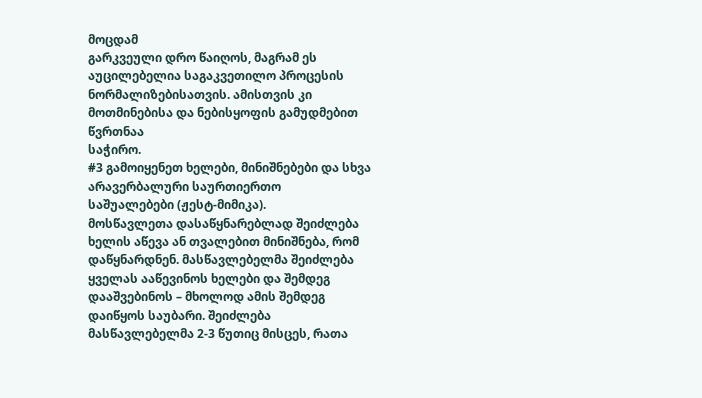მოცდამ
გარკვეული დრო წაიღოს, მაგრამ ეს აუცილებელია საგაკვეთილო პროცესის
ნორმალიზებისათვის. ამისთვის კი მოთმინებისა და ნებისყოფის გამუდმებით წვრთნაა
საჭირო.
#3 გამოიყენეთ ხელები, მინიშნებები და სხვა არავერბალური საურთიერთო
საშუალებები (ჟესტ-მიმიკა).
მოსწავლეთა დასაწყნარებლად შეიძლება ხელის აწევა ან თვალებით მინიშნება, რომ
დაწყნარდნენ. მასწავლებელმა შეიძლება ყველას ააწევინოს ხელები და შემდეგ
დააშვებინოს – მხოლოდ ამის შემდეგ დაიწყოს საუბარი. შეიძლება მასწავლებელმა 2-3 წუთიც მისცეს, რათა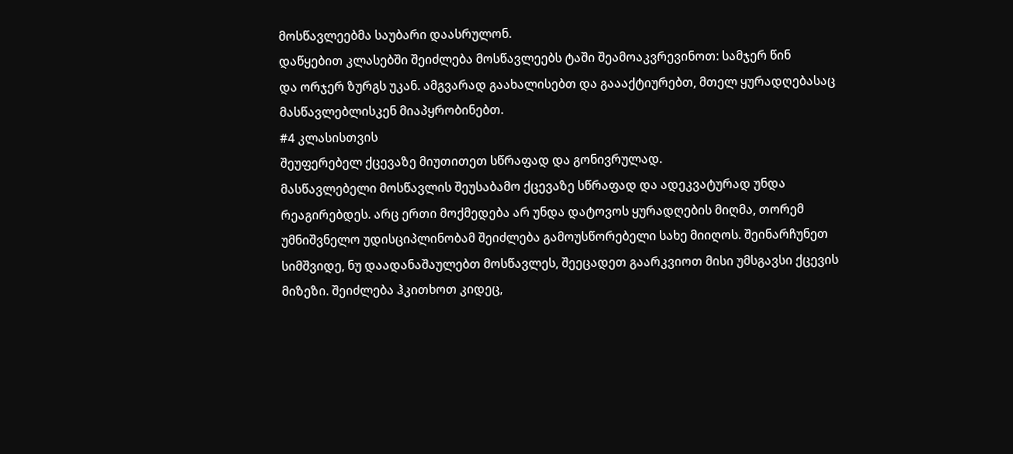მოსწავლეებმა საუბარი დაასრულონ.
დაწყებით კლასებში შეიძლება მოსწავლეებს ტაში შეამოაკვრევინოთ: სამჯერ წინ
და ორჯერ ზურგს უკან. ამგვარად გაახალისებთ და გაააქტიურებთ, მთელ ყურადღებასაც
მასწავლებლისკენ მიაპყრობინებთ.
#4 კლასისთვის
შეუფერებელ ქცევაზე მიუთითეთ სწრაფად და გონივრულად.
მასწავლებელი მოსწავლის შეუსაბამო ქცევაზე სწრაფად და ადეკვატურად უნდა
რეაგირებდეს. არც ერთი მოქმედება არ უნდა დატოვოს ყურადღების მიღმა, თორემ
უმნიშვნელო უდისციპლინობამ შეიძლება გამოუსწორებელი სახე მიიღოს. შეინარჩუნეთ
სიმშვიდე, ნუ დაადანაშაულებთ მოსწავლეს, შეეცადეთ გაარკვიოთ მისი უმსგავსი ქცევის
მიზეზი. შეიძლება ჰკითხოთ კიდეც,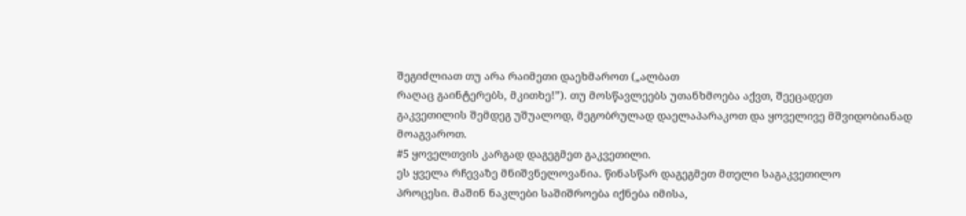შეგიძლიათ თუ არა რაიმეთი დაეხმაროთ („ალბათ
რაღაც გაინტერებს, მკითხე!”). თუ მოსწავლეებს უთანხმოება აქვთ, შეეცადეთ
გაკვეთილის შემდეგ უშუალოდ, მეგობრულად დაელაპარაკოთ და ყოველივე მშვიდობიანად
მოაგვაროთ.
#5 ყოველთვის კარგად დაგეგმეთ გაკვეთილი.
ეს ყველა რჩევაზე მნიშვნელოვანია. წინასწარ დაგეგმეთ მთელი საგაკვეთილო
პროცესი. მაშინ ნაკლები საშიშროება იქნება იმისა,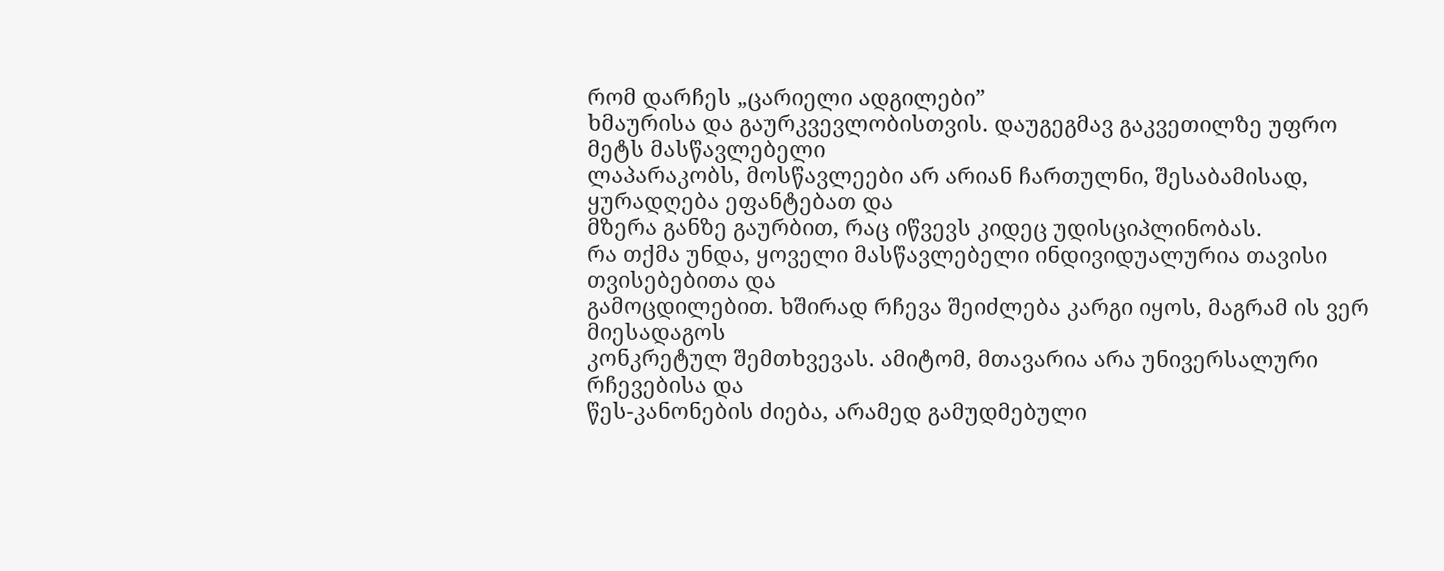რომ დარჩეს „ცარიელი ადგილები”
ხმაურისა და გაურკვევლობისთვის. დაუგეგმავ გაკვეთილზე უფრო მეტს მასწავლებელი
ლაპარაკობს, მოსწავლეები არ არიან ჩართულნი, შესაბამისად, ყურადღება ეფანტებათ და
მზერა განზე გაურბით, რაც იწვევს კიდეც უდისციპლინობას.
რა თქმა უნდა, ყოველი მასწავლებელი ინდივიდუალურია თავისი თვისებებითა და
გამოცდილებით. ხშირად რჩევა შეიძლება კარგი იყოს, მაგრამ ის ვერ მიესადაგოს
კონკრეტულ შემთხვევას. ამიტომ, მთავარია არა უნივერსალური რჩევებისა და
წეს-კანონების ძიება, არამედ გამუდმებული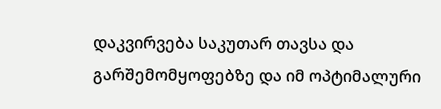დაკვირვება საკუთარ თავსა და
გარშემომყოფებზე და იმ ოპტიმალური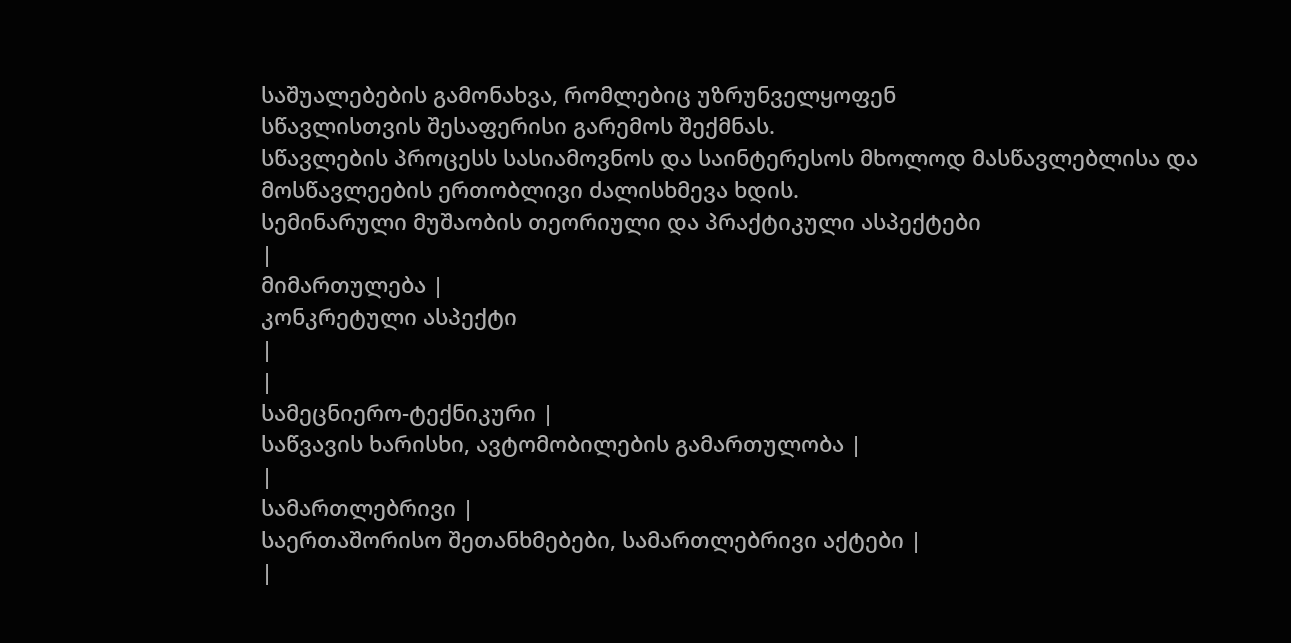საშუალებების გამონახვა, რომლებიც უზრუნველყოფენ
სწავლისთვის შესაფერისი გარემოს შექმნას.
სწავლების პროცესს სასიამოვნოს და საინტერესოს მხოლოდ მასწავლებლისა და
მოსწავლეების ერთობლივი ძალისხმევა ხდის.
სემინარული მუშაობის თეორიული და პრაქტიკული ასპექტები
|
მიმართულება |
კონკრეტული ასპექტი
|
|
სამეცნიერო-ტექნიკური |
საწვავის ხარისხი, ავტომობილების გამართულობა |
|
სამართლებრივი |
საერთაშორისო შეთანხმებები, სამართლებრივი აქტები |
|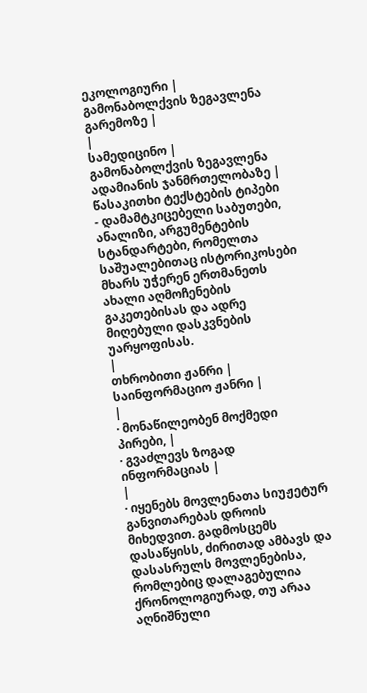ეკოლოგიური |
გამონაბოლქვის ზეგავლენა გარემოზე |
|
სამედიცინო |
გამონაბოლქვის ზეგავლენა ადამიანის ჯანმრთელობაზე |
წასაკითხი ტექსტების ტიპები
- დამამტკიცებელი საბუთები, ანალიზი, არგუმენტების სტანდარტები, რომელთა საშუალებითაც ისტორიკოსები მხარს უჭერენ ერთმანეთს ახალი აღმოჩენების გაკეთებისას და ადრე მიღებული დასკვნების უარყოფისას.
|
თხრობითი ჟანრი |
საინფორმაციო ჟანრი |
|
· მონაწილეობენ მოქმედი პირები, |
· გვაძლევს ზოგად ინფორმაციას |
|
· იყენებს მოვლენათა სიუჟეტურ განვითარებას დროის მიხედვით. გადმოსცემს დასაწყისს, ძირითად ამბავს და დასასრულს მოვლენებისა, რომლებიც დალაგებულია ქრონოლოგიურად, თუ არაა აღნიშნული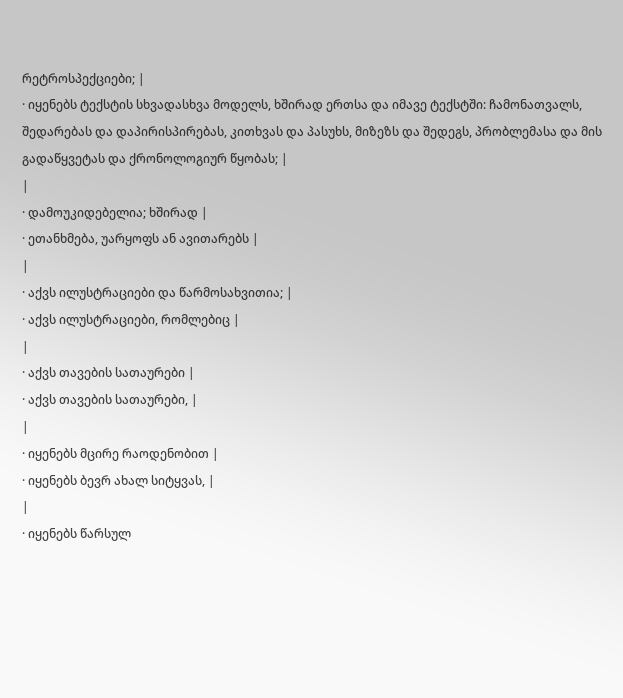რეტროსპექციები; |
· იყენებს ტექსტის სხვადასხვა მოდელს, ხშირად ერთსა და იმავე ტექსტში: ჩამონათვალს, შედარებას და დაპირისპირებას, კითხვას და პასუხს, მიზეზს და შედეგს, პრობლემასა და მის გადაწყვეტას და ქრონოლოგიურ წყობას; |
|
· დამოუკიდებელია; ხშირად |
· ეთანხმება, უარყოფს ან ავითარებს |
|
· აქვს ილუსტრაციები და წარმოსახვითია; |
· აქვს ილუსტრაციები, რომლებიც |
|
· აქვს თავების სათაურები |
· აქვს თავების სათაურები, |
|
· იყენებს მცირე რაოდენობით |
· იყენებს ბევრ ახალ სიტყვას, |
|
· იყენებს წარსულ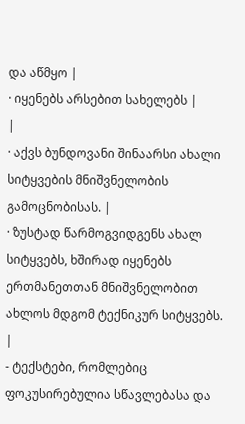და აწმყო |
· იყენებს არსებით სახელებს |
|
· აქვს ბუნდოვანი შინაარსი ახალი სიტყვების მნიშვნელობის გამოცნობისას. |
· ზუსტად წარმოგვიდგენს ახალ სიტყვებს, ხშირად იყენებს ერთმანეთთან მნიშვნელობით ახლოს მდგომ ტექნიკურ სიტყვებს. |
- ტექსტები, რომლებიც ფოკუსირებულია სწავლებასა და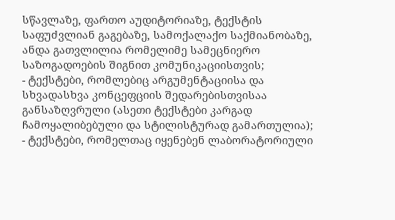სწავლაზე, ფართო აუდიტორიაზე, ტექსტის საფუძვლიან გაგებაზე, სამოქალაქო საქმიანობაზე, ანდა გათვლილია რომელიმე სამეცნიერო საზოგადოების შიგნით კომუნიკაციისთვის;
- ტექსტები, რომლებიც არგუმენტაციისა და სხვადასხვა კონცეფციის შედარებისთვისაა განსაზღვრული (ასეთი ტექსტები კარგად ჩამოყალიბებული და სტილისტურად გამართულია);
- ტექსტები, რომელთაც იყენებენ ლაბორატორიული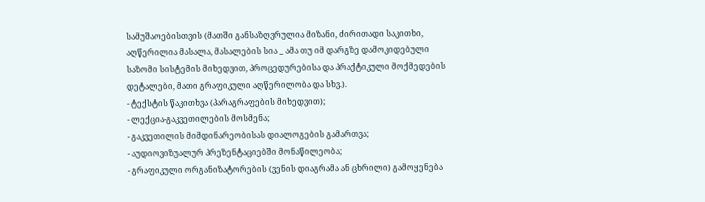სამუშაოებისთვის (მათში განსაზღვრულია მიზანი, ძირითადი საკითხი, აღწერილია მასალა, მასალების სია _ ამა თუ იმ დარგზე დამოკიდებული საზომი სისტემის მიხედვით, პროცედურებისა და პრაქტიკული მოქმედების დეტალები, მათი გრაფიკული აღწერილობა და სხვ.).
- ტექსტის წაკითხვა (პარაგრაფების მიხედვით);
- ლექცია-გაკვეთილების მოსმენა;
- გაკვეთილის მიმდინარეობისას დიალოგების გამართვა;
- აუდიოვიზუალურ პრეზენტაციებში მონაწილეობა;
- გრაფიკული ორგანიზატორების (ვენის დიაგრამა ან ცხრილი) გამოყენება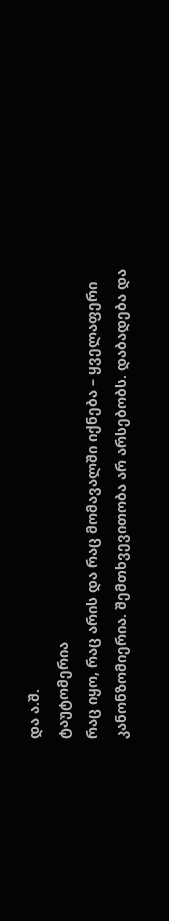და ა.შ.
ტაუტომერია
რაც იყო, რაც არის და რაც მომავალში იქნება – ყველაფერი კანონზომიერია. შემთხვევითობა არ არსებობს. დაბადება და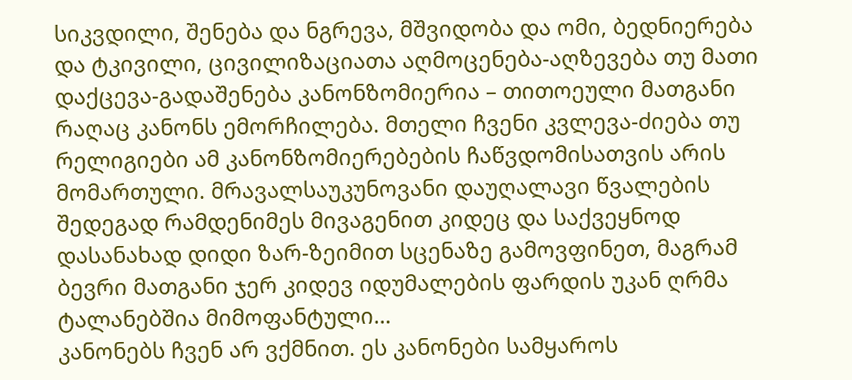სიკვდილი, შენება და ნგრევა, მშვიდობა და ომი, ბედნიერება და ტკივილი, ცივილიზაციათა აღმოცენება-აღზევება თუ მათი დაქცევა-გადაშენება კანონზომიერია – თითოეული მათგანი რაღაც კანონს ემორჩილება. მთელი ჩვენი კვლევა-ძიება თუ რელიგიები ამ კანონზომიერებების ჩაწვდომისათვის არის მომართული. მრავალსაუკუნოვანი დაუღალავი წვალების შედეგად რამდენიმეს მივაგენით კიდეც და საქვეყნოდ დასანახად დიდი ზარ-ზეიმით სცენაზე გამოვფინეთ, მაგრამ ბევრი მათგანი ჯერ კიდევ იდუმალების ფარდის უკან ღრმა ტალანებშია მიმოფანტული…
კანონებს ჩვენ არ ვქმნით. ეს კანონები სამყაროს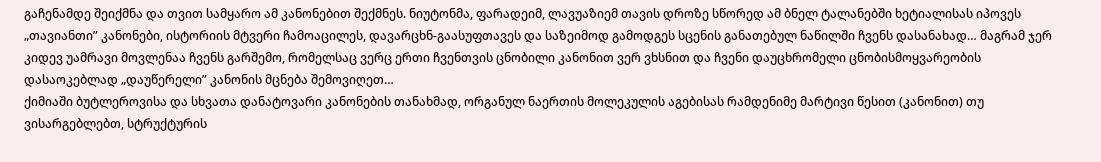გაჩენამდე შეიქმნა და თვით სამყარო ამ კანონებით შექმნეს. ნიუტონმა, ფარადეიმ, ლავუაზიემ თავის დროზე სწორედ ამ ბნელ ტალანებში ხეტიალისას იპოვეს „თავიანთი” კანონები, ისტორიის მტვერი ჩამოაცილეს, დავარცხნ-გაასუფთავეს და საზეიმოდ გამოდგეს სცენის განათებულ ნაწილში ჩვენს დასანახად… მაგრამ ჯერ კიდევ უამრავი მოვლენაა ჩვენს გარშემო, რომელსაც ვერც ერთი ჩვენთვის ცნობილი კანონით ვერ ვხსნით და ჩვენი დაუცხრომელი ცნობისმოყვარეობის დასაოკებლად „დაუწერელი” კანონის მცნება შემოვიღეთ…
ქიმიაში ბუტლეროვისა და სხვათა დანატოვარი კანონების თანახმად, ორგანულ ნაერთის მოლეკულის აგებისას რამდენიმე მარტივი წესით (კანონით) თუ ვისარგებლებთ, სტრუქტურის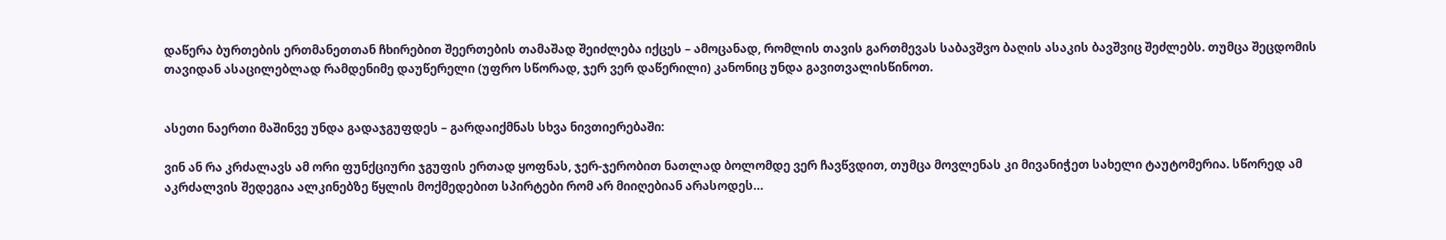დაწერა ბურთების ერთმანეთთან ჩხირებით შეერთების თამაშად შეიძლება იქცეს – ამოცანად, რომლის თავის გართმევას საბავშვო ბაღის ასაკის ბავშვიც შეძლებს. თუმცა შეცდომის თავიდან ასაცილებლად რამდენიმე დაუწერელი (უფრო სწორად, ჯერ ვერ დაწერილი) კანონიც უნდა გავითვალისწინოთ.


ასეთი ნაერთი მაშინვე უნდა გადაჯგუფდეს – გარდაიქმნას სხვა ნივთიერებაში:

ვინ ან რა კრძალავს ამ ორი ფუნქციური ჯგუფის ერთად ყოფნას, ჯერ-ჯერობით ნათლად ბოლომდე ვერ ჩავწვდით, თუმცა მოვლენას კი მივანიჭეთ სახელი ტაუტომერია. სწორედ ამ აკრძალვის შედეგია ალკინებზე წყლის მოქმედებით სპირტები რომ არ მიიღებიან არასოდეს…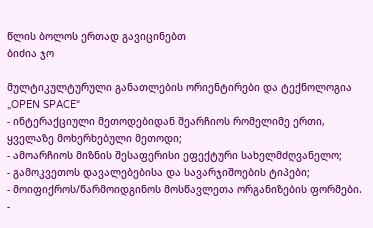წლის ბოლოს ერთად გავიცინებთ
ბიძია ჯო

მულტიკულტურული განათლების ორიენტირები და ტექნოლოგია „OPEN SPACE“
- ინტერაქციული მეთოდებიდან შეარჩიოს რომელიმე ერთი, ყველაზე მოხერხებული მეთოდი;
- ამოარჩიოს მიზნის შესაფერისი ეფექტური სახელმძღვანელო;
- გამოკვეთოს დავალებებისა და სავარჯიშოების ტიპები;
- მოიფიქროს/წარმოიდგინოს მოსწავლეთა ორგანიზების ფორმები.
-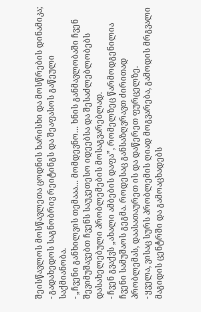შეისწავლოს მოსწავლეთა ცოდნის ხარისხი და მოსწრების დინამიკა;
- გადახედოს საგნობრივ რეიტინგს და შეაფასოს გაწეული საქმიანობა.
- „ჩვენი განხილვის თემააა… მომდევნო… ხნის განმავლობაში ჩვენ შევიმუშავებთ ჩვენს საუკეთესო იდეებსა და შესაძლებლობებს დასახელებული პრობლემების მოსაგვარებლად.
- ჩვენ გვაქვს „ახალი ამბების დაფა”, რომელზეც წარმოდგენილია ჩვენი სამუშაოს გეგმა. როდესაც განსაზღვრავთ ძირითად პრობლემას, დაასათაურეთ ის და დაწერეთ ფურცელზე.
- ყველა, ვისაც სურს პრობლემის ღიად მოგვარება, გამოდის მრგვალი მაგიდის ცენტრში და გამოაცხადებს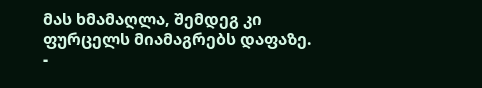მას ხმამაღლა, შემდეგ კი ფურცელს მიამაგრებს დაფაზე.
-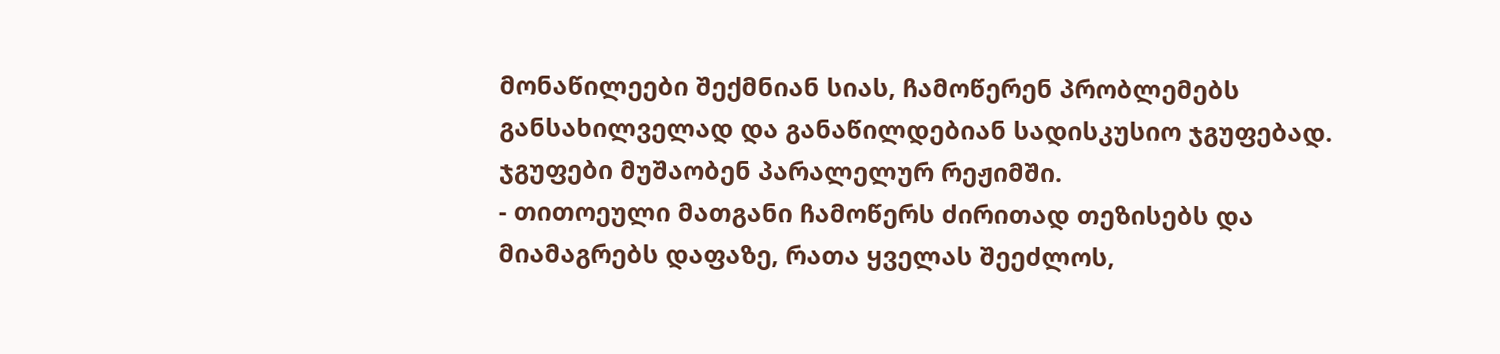მონაწილეები შექმნიან სიას, ჩამოწერენ პრობლემებს განსახილველად და განაწილდებიან სადისკუსიო ჯგუფებად. ჯგუფები მუშაობენ პარალელურ რეჟიმში.
- თითოეული მათგანი ჩამოწერს ძირითად თეზისებს და მიამაგრებს დაფაზე, რათა ყველას შეეძლოს,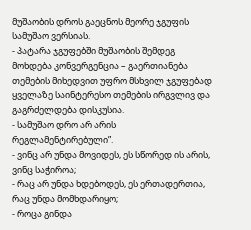მუშაობის დროს გაეცნოს მეორე ჯგუფის სამუშაო ვერსიას.
- პატარა ჯგუფებში მუშაობის შემდეგ მოხდება კონვერგენცია – გაერთიანება თემების მიხედვით უფრო მსხვილ ჯგუფებად ყველაზე საინტერესო თემების ირგვლივ და გაგრძელდება დისკუსია.
- სამუშაო დრო არ არის რეგლამენტირებული”.
- ვინც არ უნდა მოვიდეს, ეს სწორედ ის არის, ვინც საჭიროა;
- რაც არ უნდა ხდებოდეს, ეს ერთადერთია, რაც უნდა მომხდარიყო;
- როცა გინდა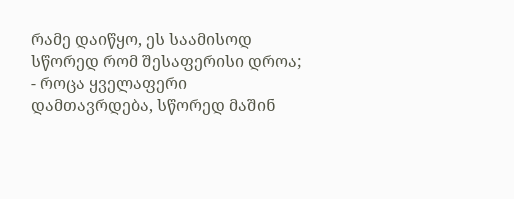რამე დაიწყო, ეს საამისოდ სწორედ რომ შესაფერისი დროა;
- როცა ყველაფერი დამთავრდება, სწორედ მაშინ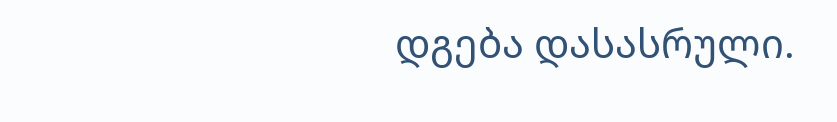დგება დასასრული.